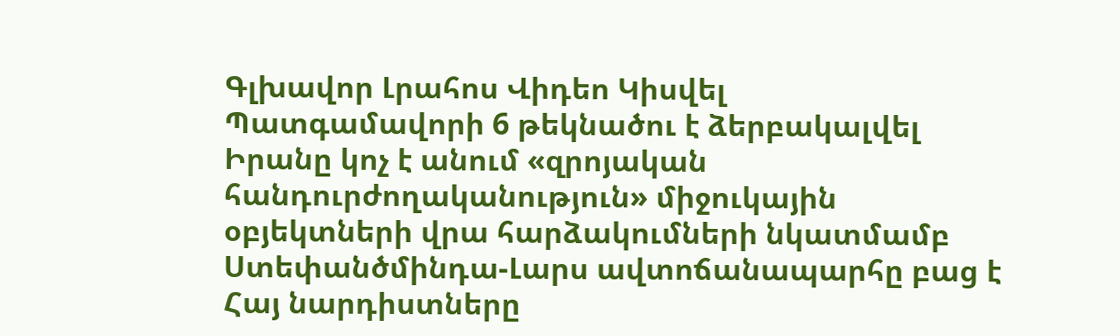Գլխավոր Լրահոս Վիդեո Կիսվել
Պատգամավորի 6 թեկնածու է ձերբակալվել Իրանը կոչ է անում «զրոյական հանդուրժողականություն» միջուկային օբյեկտների վրա հարձակումների նկատմամբ Ստեփանծմինդա-Լարս ավտոճանապարհը բաց է Հայ նարդիստները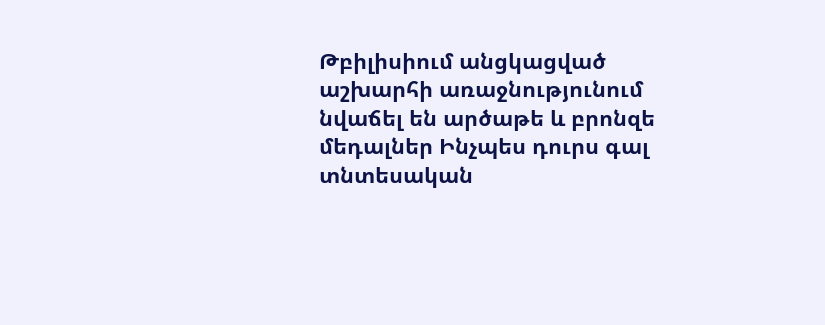Թբիլիսիում անցկացված աշխարհի առաջնությունում նվաճել են արծաթե և բրոնզե մեդալներ Ինչպես դուրս գալ տնտեսական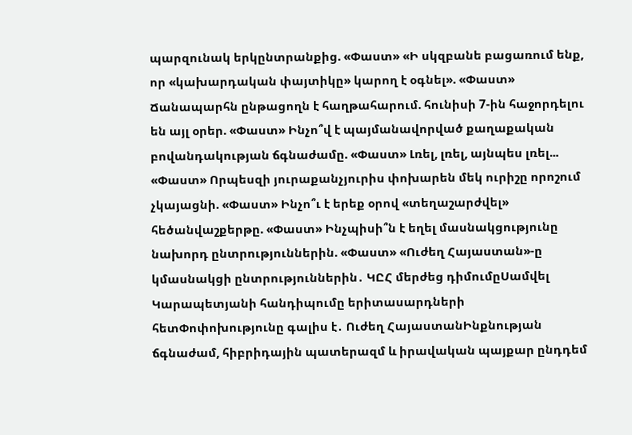պարզունակ երկընտրանքից. «Փաստ» «Ի սկզբանե բացառում ենք, որ «կախարդական փայտիկը» կարող է օգնել». «Փաստ» Ճանապարհն ընթացողն է հաղթահարում. հունիսի 7-ին հաջորդելու են այլ օրեր. «Փաստ» Ինչո՞վ է պայմանավորված քաղաքական բովանդակության ճգնաժամը. «Փաստ» Լռել, լռել, այնպես լռել... «Փաստ» Որպեսզի յուրաքանչյուրիս փոխարեն մեկ ուրիշը որոշում չկայացնի. «Փաստ» Ինչո՞ւ է երեք օրով «տեղաշարժվել» հեծանվաշքերթը. «Փաստ» Ինչպիսի՞ն է եղել մասնակցությունը նախորդ ընտրություններին. «Փաստ» «Ուժեղ Հայաստան»-ը կմասնակցի ընտրություններին․ ԿԸՀ մերժեց դիմումըՍամվել Կարապետյանի հանդիպումը երիտասարդների հետՓոփոխությունը գալիս է․ Ուժեղ ՀայաստանԻնքնության ճգնաժամ, հիբրիդային պատերազմ և իրավական պայքար ընդդեմ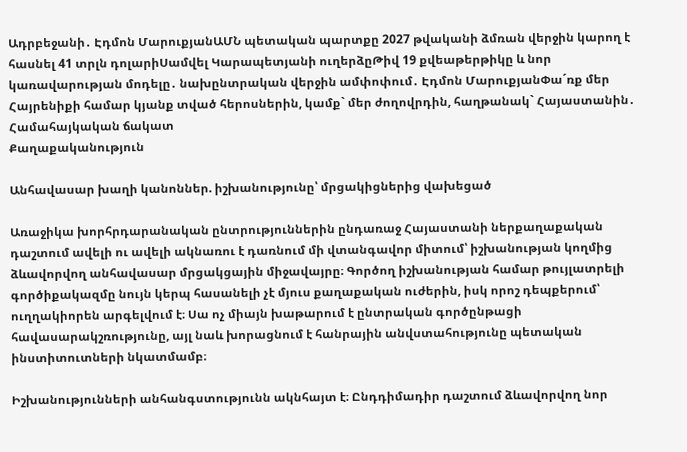Ադրբեջանի․ Էդմոն ՄարուքյանԱՄՆ պետական պարտքը 2027 թվականի ձմռան վերջին կարող է հասնել 41 տրլն դոլարիՍամվել Կարապետյանի ուղերձըԹիվ 19 քվեաթերթիկը և նոր կառավարության մոդելը․ նախընտրական վերջին ամփոփում․ Էդմոն ՄարուքյանՓա´ռք մեր Հայրենիքի համար կյանք տված հերոսներին, կամք` մեր ժողովրդին, հաղթանակ` Հայաստանին․ Համահայկական ճակատ
Քաղաքականություն

Անհավասար խաղի կանոններ. իշխանությունը՝ մրցակիցներից վախեցած

Առաջիկա խորհրդարանական ընտրություններին ընդառաջ Հայաստանի ներքաղաքական դաշտում ավելի ու ավելի ակնառու է դառնում մի վտանգավոր միտում՝ իշխանության կողմից ձևավորվող անհավասար մրցակցային միջավայրը։ Գործող իշխանության համար թույլատրելի գործիքակազմը նույն կերպ հասանելի չէ մյուս քաղաքական ուժերին, իսկ որոշ դեպքերում՝ ուղղակիորեն արգելվում է։ Սա ոչ միայն խաթարում է ընտրական գործընթացի հավասարակշռությունը, այլ նաև խորացնում է հանրային անվստահությունը պետական ինստիտուտների նկատմամբ։

Իշխանությունների անհանգստությունն ակնհայտ է։ Ընդդիմադիր դաշտում ձևավորվող նոր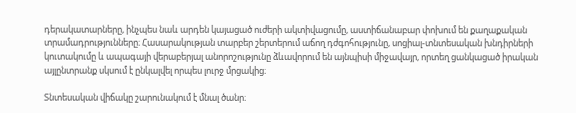դերակատարները, ինչպես նաև արդեն կայացած ուժերի ակտիվացումը, աստիճանաբար փոխում են քաղաքական տրամադրությունները։ Հասարակության տարբեր շերտերում աճող դժգոհությունը, սոցիալ-տնտեսական խնդիրների կուտակումը և ապագայի վերաբերյալ անորոշությունը ձևավորում են այնպիսի միջավայր, որտեղ ցանկացած իրական այլընտրանք սկսում է ընկալվել որպես լուրջ մրցակից։

Տնտեսական վիճակը շարունակում է մնալ ծանր։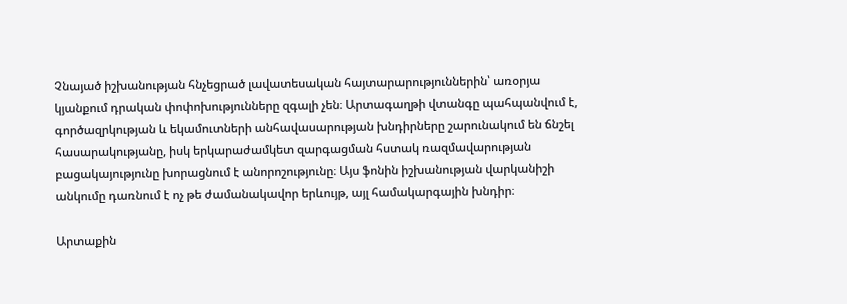Չնայած իշխանության հնչեցրած լավատեսական հայտարարություններին՝ առօրյա կյանքում դրական փոփոխությունները զգալի չեն։ Արտագաղթի վտանգը պահպանվում է, գործազրկության և եկամուտների անհավասարության խնդիրները շարունակում են ճնշել հասարակությանը, իսկ երկարաժամկետ զարգացման հստակ ռազմավարության բացակայությունը խորացնում է անորոշությունը։ Այս ֆոնին իշխանության վարկանիշի անկումը դառնում է ոչ թե ժամանակավոր երևույթ, այլ համակարգային խնդիր։

Արտաքին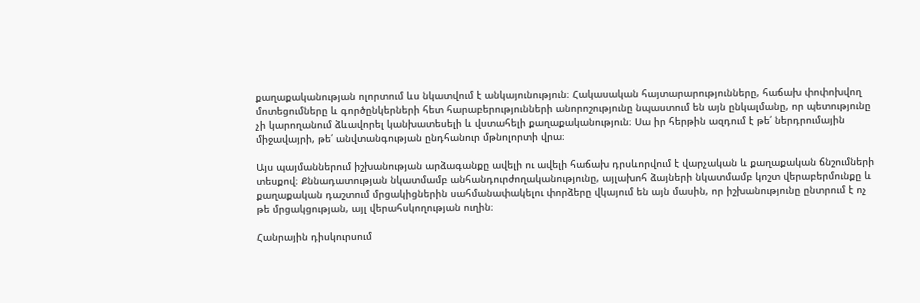քաղաքականության ոլորտում ևս նկատվում է անկայունություն։ Հակասական հայտարարությունները, հաճախ փոփոխվող մոտեցումները և գործընկերների հետ հարաբերությունների անորոշությունը նպաստում են այն ընկալմանը, որ պետությունը չի կարողանում ձևավորել կանխատեսելի և վստահելի քաղաքականություն։ Սա իր հերթին ազդում է թե՛ ներդրումային միջավայրի, թե՛ անվտանգության ընդհանուր մթնոլորտի վրա։

Այս պայմաններում իշխանության արձագանքը ավելի ու ավելի հաճախ դրսևորվում է վարչական և քաղաքական ճնշումների տեսքով։ Քննադատության նկատմամբ անհանդուրժողականությունը, այլախոհ ձայների նկատմամբ կոշտ վերաբերմունքը և քաղաքական դաշտում մրցակիցներին սահմանափակելու փորձերը վկայում են այն մասին, որ իշխանությունը ընտրում է ոչ թե մրցակցության, այլ վերահսկողության ուղին։

Հանրային դիսկուրսում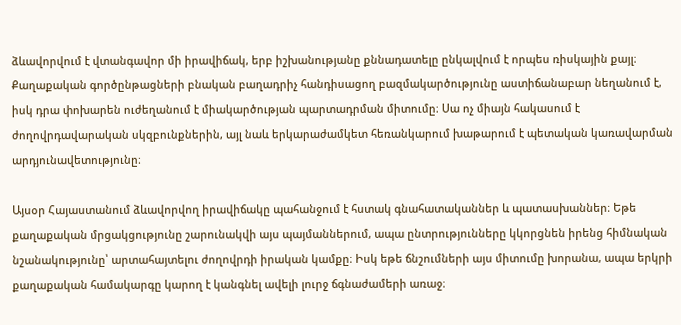ձևավորվում է վտանգավոր մի իրավիճակ, երբ իշխանությանը քննադատելը ընկալվում է որպես ռիսկային քայլ։ Քաղաքական գործընթացների բնական բաղադրիչ հանդիսացող բազմակարծությունը աստիճանաբար նեղանում է, իսկ դրա փոխարեն ուժեղանում է միակարծության պարտադրման միտումը։ Սա ոչ միայն հակասում է ժողովրդավարական սկզբունքներին, այլ նաև երկարաժամկետ հեռանկարում խաթարում է պետական կառավարման արդյունավետությունը։

Այսօր Հայաստանում ձևավորվող իրավիճակը պահանջում է հստակ գնահատականներ և պատասխաններ։ Եթե քաղաքական մրցակցությունը շարունակվի այս պայմաններում, ապա ընտրությունները կկորցնեն իրենց հիմնական նշանակությունը՝ արտահայտելու ժողովրդի իրական կամքը։ Իսկ եթե ճնշումների այս միտումը խորանա, ապա երկրի քաղաքական համակարգը կարող է կանգնել ավելի լուրջ ճգնաժամերի առաջ։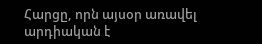Հարցը, որն այսօր առավել արդիական է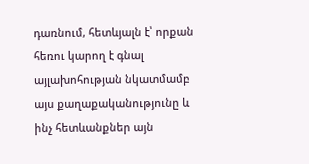դառնում, հետևյալն է՝ որքան հեռու կարող է գնալ այլախոհության նկատմամբ այս քաղաքականությունը և ինչ հետևանքներ այն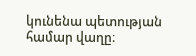կունենա պետության համար վաղը։